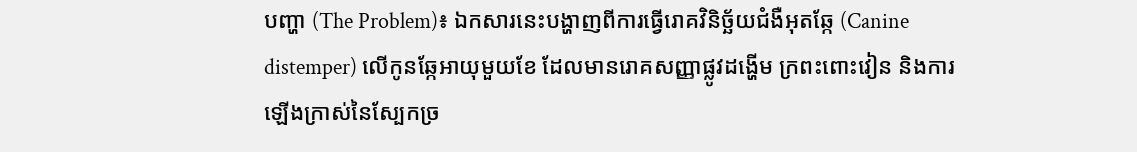បញ្ហា (The Problem)៖ ឯកសារនេះបង្ហាញពីការធ្វើរោគវិនិច្ឆ័យជំងឺអុតឆ្កែ (Canine distemper) លើកូនឆ្កែអាយុមួយខែ ដែលមានរោគសញ្ញាផ្លូវដង្ហើម ក្រពះពោះវៀន និងការឡើងក្រាស់នៃស្បែកច្រ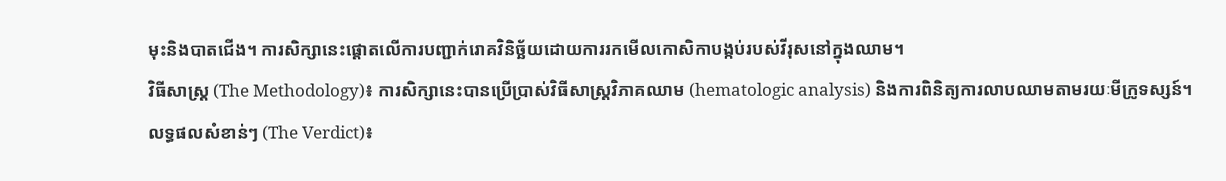មុះនិងបាតជើង។ ការសិក្សានេះផ្តោតលើការបញ្ជាក់រោគវិនិច្ឆ័យដោយការរកមើលកោសិកាបង្កប់របស់វីរុសនៅក្នុងឈាម។
វិធីសាស្ត្រ (The Methodology)៖ ការសិក្សានេះបានប្រើប្រាស់វិធីសាស្ត្រវិភាគឈាម (hematologic analysis) និងការពិនិត្យការលាបឈាមតាមរយៈមីក្រូទស្សន៍។
លទ្ធផលសំខាន់ៗ (The Verdict)៖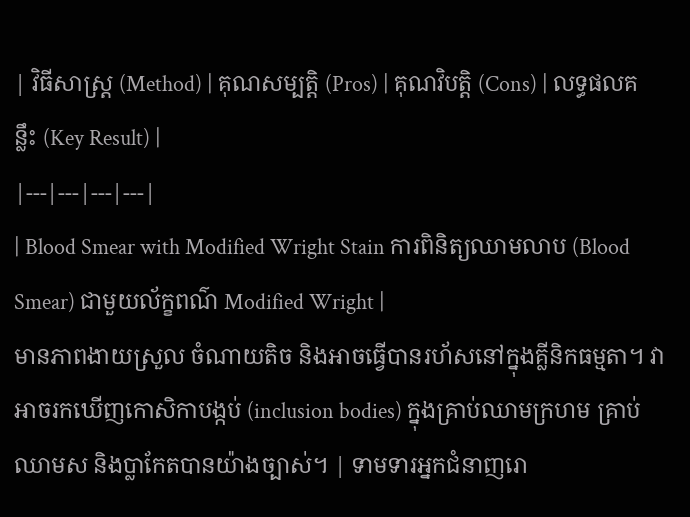| វិធីសាស្ត្រ (Method) | គុណសម្បត្តិ (Pros) | គុណវិបត្តិ (Cons) | លទ្ធផលគន្លឹះ (Key Result) |
|---|---|---|---|
| Blood Smear with Modified Wright Stain ការពិនិត្យឈាមលាប (Blood Smear) ជាមួយល័ក្ខពណ៌ Modified Wright |
មានភាពងាយស្រួល ចំណាយតិច និងអាចធ្វើបានរហ័សនៅក្នុងគ្លីនិកធម្មតា។ វាអាចរកឃើញកោសិកាបង្កប់ (inclusion bodies) ក្នុងគ្រាប់ឈាមក្រហម គ្រាប់ឈាមស និងប្លាកែតបានយ៉ាងច្បាស់។ | ទាមទារអ្នកជំនាញរោ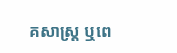គសាស្ត្រ ឬពេ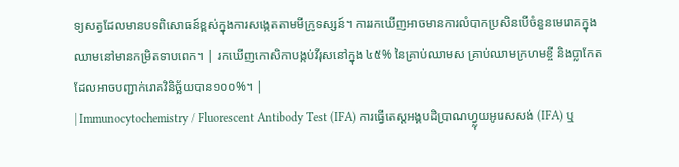ទ្យសត្វដែលមានបទពិសោធន៍ខ្ពស់ក្នុងការសង្កេតតាមមីក្រូទស្សន៍។ ការរកឃើញអាចមានការលំបាកប្រសិនបើចំនួនមេរោគក្នុងឈាមនៅមានកម្រិតទាបពេក។ | រកឃើញកោសិកាបង្កប់វីរុសនៅក្នុង ៤៥% នៃគ្រាប់ឈាមស គ្រាប់ឈាមក្រហមខ្ចី និងប្លាកែត ដែលអាចបញ្ជាក់រោគវិនិច្ឆ័យបាន១០០%។ |
| Immunocytochemistry / Fluorescent Antibody Test (IFA) ការធ្វើតេស្តអង្គបដិប្រាណហ្វ្លុយអូរេសសង់ (IFA) ឬ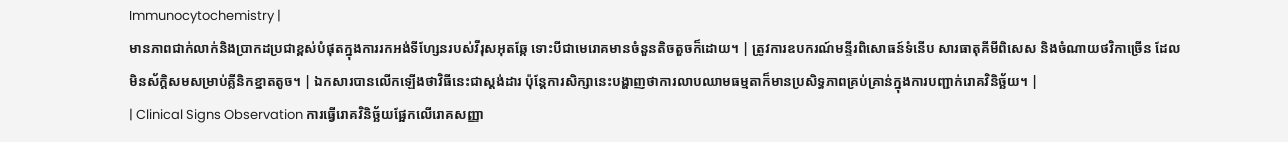Immunocytochemistry |
មានភាពជាក់លាក់និងប្រាកដប្រជាខ្ពស់បំផុតក្នុងការរកអង់ទីហ្សែនរបស់វីរុសអុតឆ្កែ ទោះបីជាមេរោគមានចំនួនតិចតួចក៏ដោយ។ | ត្រូវការឧបករណ៍មន្ទីរពិសោធន៍ទំនើប សារធាតុគីមីពិសេស និងចំណាយថវិកាច្រើន ដែលមិនស័ក្តិសមសម្រាប់គ្លីនិកខ្នាតតូច។ | ឯកសារបានលើកឡើងថាវិធីនេះជាស្តង់ដារ ប៉ុន្តែការសិក្សានេះបង្ហាញថាការលាបឈាមធម្មតាក៏មានប្រសិទ្ធភាពគ្រប់គ្រាន់ក្នុងការបញ្ជាក់រោគវិនិច្ឆ័យ។ |
| Clinical Signs Observation ការធ្វើរោគវិនិច្ឆ័យផ្អែកលើរោគសញ្ញា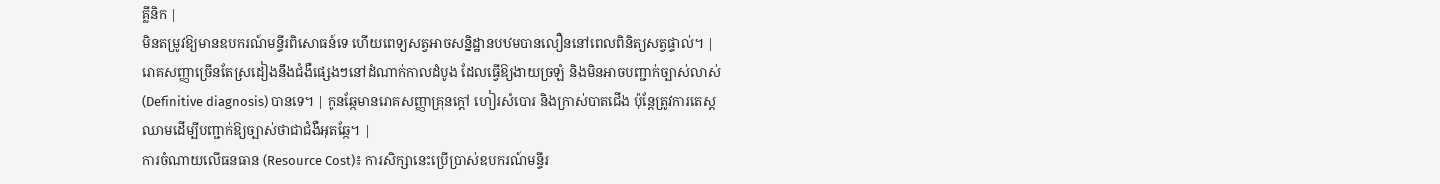គ្លីនិក |
មិនតម្រូវឱ្យមានឧបករណ៍មន្ទីរពិសោធន៍ទេ ហើយពេទ្យសត្វអាចសន្និដ្ឋានបឋមបានលឿននៅពេលពិនិត្យសត្វផ្ទាល់។ | រោគសញ្ញាច្រើនតែស្រដៀងនឹងជំងឺផ្សេងៗនៅដំណាក់កាលដំបូង ដែលធ្វើឱ្យងាយច្រឡំ និងមិនអាចបញ្ជាក់ច្បាស់លាស់ (Definitive diagnosis) បានទេ។ | កូនឆ្កែមានរោគសញ្ញាគ្រុនក្តៅ ហៀរសំបោរ និងក្រាស់បាតជើង ប៉ុន្តែត្រូវការតេស្តឈាមដើម្បីបញ្ជាក់ឱ្យច្បាស់ថាជាជំងឺអុតឆ្កែ។ |
ការចំណាយលើធនធាន (Resource Cost)៖ ការសិក្សានេះប្រើប្រាស់ឧបករណ៍មន្ទីរ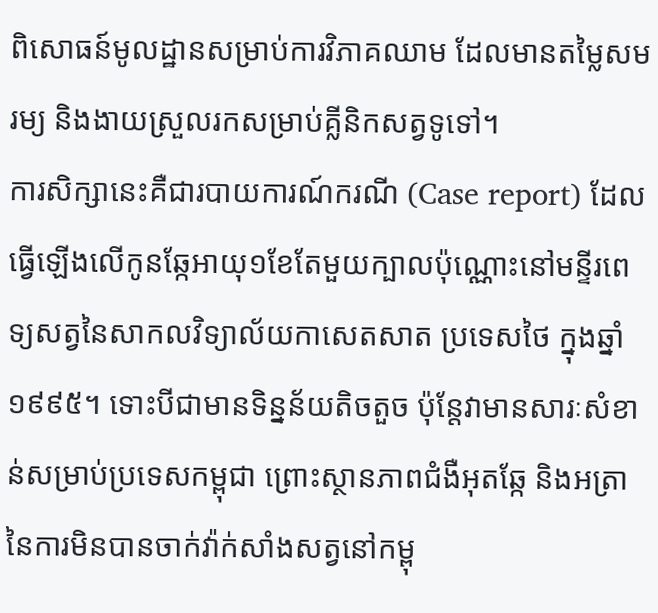ពិសោធន៍មូលដ្ឋានសម្រាប់ការវិភាគឈាម ដែលមានតម្លៃសមរម្យ និងងាយស្រួលរកសម្រាប់គ្លីនិកសត្វទូទៅ។
ការសិក្សានេះគឺជារបាយការណ៍ករណី (Case report) ដែលធ្វើឡើងលើកូនឆ្កែអាយុ១ខែតែមួយក្បាលប៉ុណ្ណោះនៅមន្ទីរពេទ្យសត្វនៃសាកលវិទ្យាល័យកាសេតសាត ប្រទេសថៃ ក្នុងឆ្នាំ១៩៩៥។ ទោះបីជាមានទិន្នន័យតិចតួច ប៉ុន្តែវាមានសារៈសំខាន់សម្រាប់ប្រទេសកម្ពុជា ព្រោះស្ថានភាពជំងឺអុតឆ្កែ និងអត្រានៃការមិនបានចាក់វ៉ាក់សាំងសត្វនៅកម្ពុ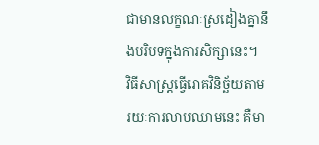ជាមានលក្ខណៈស្រដៀងគ្នានឹងបរិបទក្នុងការសិក្សានេះ។
វិធីសាស្ត្រធ្វើរោគវិនិច្ឆ័យតាមរយៈការលាបឈាមនេះ គឺមា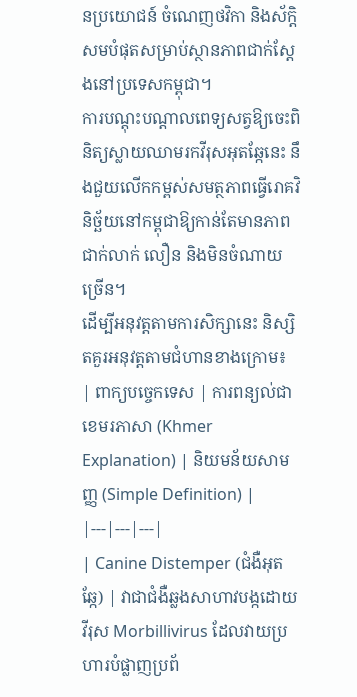នប្រយោជន៍ ចំណេញថវិកា និងស័ក្តិសមបំផុតសម្រាប់ស្ថានភាពជាក់ស្តែងនៅប្រទេសកម្ពុជា។
ការបណ្តុះបណ្តាលពេទ្យសត្វឱ្យចេះពិនិត្យស្លាយឈាមរកវីរុសអុតឆ្កែនេះ នឹងជួយលើកកម្ពស់សមត្ថភាពធ្វើរោគវិនិច្ឆ័យនៅកម្ពុជាឱ្យកាន់តែមានភាពជាក់លាក់ លឿន និងមិនចំណាយច្រើន។
ដើម្បីអនុវត្តតាមការសិក្សានេះ និស្សិតគួរអនុវត្តតាមជំហានខាងក្រោម៖
| ពាក្យបច្ចេកទេស | ការពន្យល់ជាខេមរភាសា (Khmer Explanation) | និយមន័យសាមញ្ញ (Simple Definition) |
|---|---|---|
| Canine Distemper (ជំងឺអុតឆ្កែ) | វាជាជំងឺឆ្លងសាហាវបង្កដោយវីរុស Morbillivirus ដែលវាយប្រហារបំផ្លាញប្រព័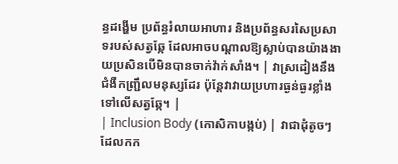ន្ធដង្ហើម ប្រព័ន្ធរំលាយអាហារ និងប្រព័ន្ធសរសៃប្រសាទរបស់សត្វឆ្កែ ដែលអាចបណ្តាលឱ្យស្លាប់បានយ៉ាងងាយប្រសិនបើមិនបានចាក់វ៉ាក់សាំង។ | វាស្រដៀងនឹងជំងឺកញ្ជ្រឹលមនុស្សដែរ ប៉ុន្តែវាវាយប្រហារធ្ងន់ធ្ងរខ្លាំងទៅលើសត្វឆ្កែ។ |
| Inclusion Body (កោសិកាបង្កប់) | វាជាដុំតូចៗដែលកក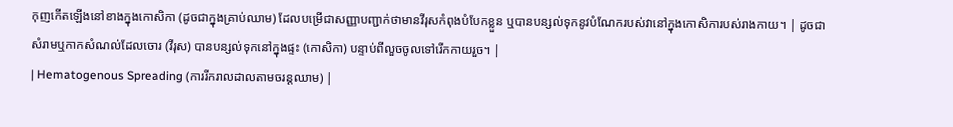កុញកើតឡើងនៅខាងក្នុងកោសិកា (ដូចជាក្នុងគ្រាប់ឈាម) ដែលបម្រើជាសញ្ញាបញ្ជាក់ថាមានវីរុសកំពុងបំបែកខ្លួន ឬបានបន្សល់ទុកនូវបំណែករបស់វានៅក្នុងកោសិការបស់រាងកាយ។ | ដូចជាសំរាមឬកាកសំណល់ដែលចោរ (វីរុស) បានបន្សល់ទុកនៅក្នុងផ្ទះ (កោសិកា) បន្ទាប់ពីលួចចូលទៅរើកកាយរួច។ |
| Hematogenous Spreading (ការរីករាលដាលតាមចរន្តឈាម) |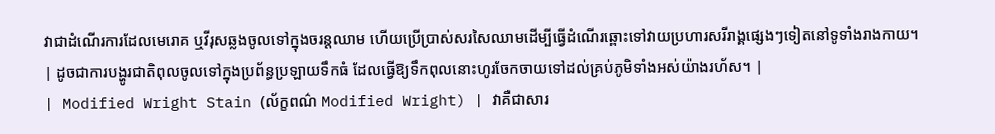វាជាដំណើរការដែលមេរោគ ឬវីរុសឆ្លងចូលទៅក្នុងចរន្តឈាម ហើយប្រើប្រាស់សរសៃឈាមដើម្បីធ្វើដំណើរឆ្ពោះទៅវាយប្រហារសរីរាង្គផ្សេងៗទៀតនៅទូទាំងរាងកាយ។ | ដូចជាការបង្ហូរជាតិពុលចូលទៅក្នុងប្រព័ន្ធប្រឡាយទឹកធំ ដែលធ្វើឱ្យទឹកពុលនោះហូរចែកចាយទៅដល់គ្រប់ភូមិទាំងអស់យ៉ាងរហ័ស។ |
| Modified Wright Stain (ល័ក្ខពណ៌ Modified Wright) | វាគឺជាសារ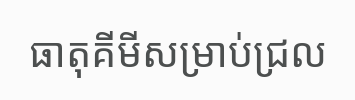ធាតុគីមីសម្រាប់ជ្រល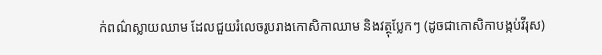ក់ពណ៌ស្លាយឈាម ដែលជួយរំលេចរូបរាងកោសិកាឈាម និងវត្ថុប្លែកៗ (ដូចជាកោសិកាបង្កប់វីរុស)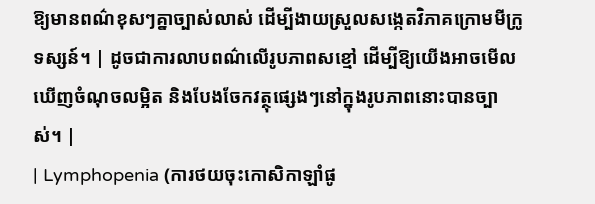ឱ្យមានពណ៌ខុសៗគ្នាច្បាស់លាស់ ដើម្បីងាយស្រួលសង្កេតវិភាគក្រោមមីក្រូទស្សន៍។ | ដូចជាការលាបពណ៌លើរូបភាពសខ្មៅ ដើម្បីឱ្យយើងអាចមើលឃើញចំណុចលម្អិត និងបែងចែកវត្ថុផ្សេងៗនៅក្នុងរូបភាពនោះបានច្បាស់។ |
| Lymphopenia (ការថយចុះកោសិកាឡាំផូ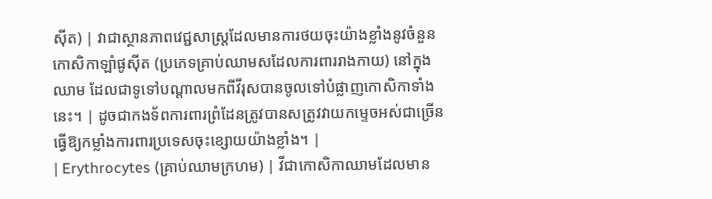ស៊ីត) | វាជាស្ថានភាពវេជ្ជសាស្ត្រដែលមានការថយចុះយ៉ាងខ្លាំងនូវចំនួនកោសិកាឡាំផូស៊ីត (ប្រភេទគ្រាប់ឈាមសដែលការពាររាងកាយ) នៅក្នុងឈាម ដែលជាទូទៅបណ្តាលមកពីវីរុសបានចូលទៅបំផ្លាញកោសិកាទាំងនេះ។ | ដូចជាកងទ័ពការពារព្រំដែនត្រូវបានសត្រូវវាយកម្ទេចអស់ជាច្រើន ធ្វើឱ្យកម្លាំងការពារប្រទេសចុះខ្សោយយ៉ាងខ្លាំង។ |
| Erythrocytes (គ្រាប់ឈាមក្រហម) | វីជាកោសិកាឈាមដែលមាន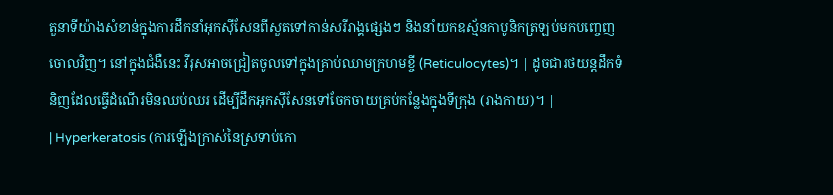តួនាទីយ៉ាងសំខាន់ក្នុងការដឹកនាំអុកស៊ីសែនពីសួតទៅកាន់សរីរាង្គផ្សេងៗ និងនាំយកឧស្ម័នកាបូនិកត្រឡប់មកបញ្ចេញចោលវិញ។ នៅក្នុងជំងឺនេះ វីរុសអាចជ្រៀតចូលទៅក្នុងគ្រាប់ឈាមក្រហមខ្ចី (Reticulocytes)។ | ដូចជារថយន្តដឹកទំនិញដែលធ្វើដំណើរមិនឈប់ឈរ ដើម្បីដឹកអុកស៊ីសែនទៅចែកចាយគ្រប់កន្លែងក្នុងទីក្រុង (រាងកាយ)។ |
| Hyperkeratosis (ការឡើងក្រាស់នៃស្រទាប់កោ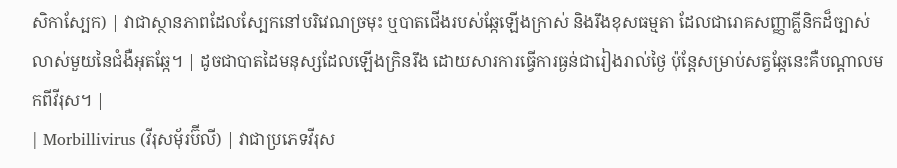សិកាស្បែក) | វាជាស្ថានភាពដែលស្បែកនៅបរិវេណច្រមុះ ឬបាតជើងរបស់ឆ្កែឡើងក្រាស់ និងរឹងខុសធម្មតា ដែលជារោគសញ្ញាគ្លីនិកដ៏ច្បាស់លាស់មួយនៃជំងឺអុតឆ្កែ។ | ដូចជាបាតដៃមនុស្សដែលឡើងក្រិនរឹង ដោយសារការធ្វើការធ្ងន់ជារៀងរាល់ថ្ងៃ ប៉ុន្តែសម្រាប់សត្វឆ្កែនេះគឺបណ្តាលមកពីវីរុស។ |
| Morbillivirus (វីរុសម៉័រប៊ីលី) | វាជាប្រភេទវីរុស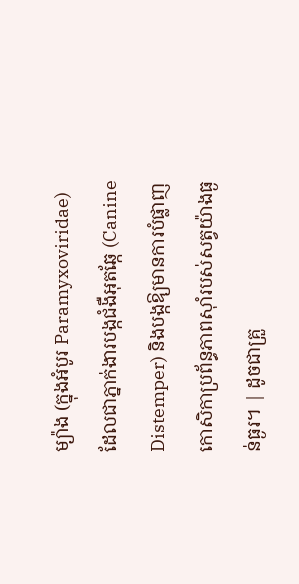ម្យ៉ាង (ក្នុងអំបូរ Paramyxoviridae) ដែលជាភ្នាក់ងារបង្កជំងឺអុតឆ្កែ (Canine Distemper) និងបង្កឱ្យមានការបំផ្លាញកោសិកាប្រព័ន្ធភាពស៊ាំរបស់សត្វយ៉ាងធ្ងន់ធ្ងរ។ | ដូចជាគ្រួ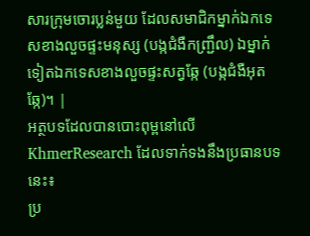សារក្រុមចោរប្លន់មួយ ដែលសមាជិកម្នាក់ឯកទេសខាងលួចផ្ទះមនុស្ស (បង្កជំងឺកញ្ជ្រឹល) ឯម្នាក់ទៀតឯកទេសខាងលួចផ្ទះសត្វឆ្កែ (បង្កជំងឺអុតឆ្កែ)។ |
អត្ថបទដែលបានបោះពុម្ពនៅលើ KhmerResearch ដែលទាក់ទងនឹងប្រធានបទនេះ៖
ប្រ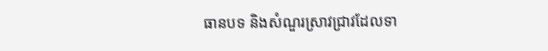ធានបទ និងសំណួរស្រាវជ្រាវដែលទា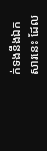ក់ទងនឹងឯកសារនេះ ដែល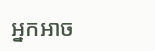អ្នកអាច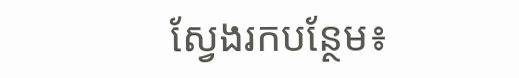ស្វែងរកបន្ថែម៖